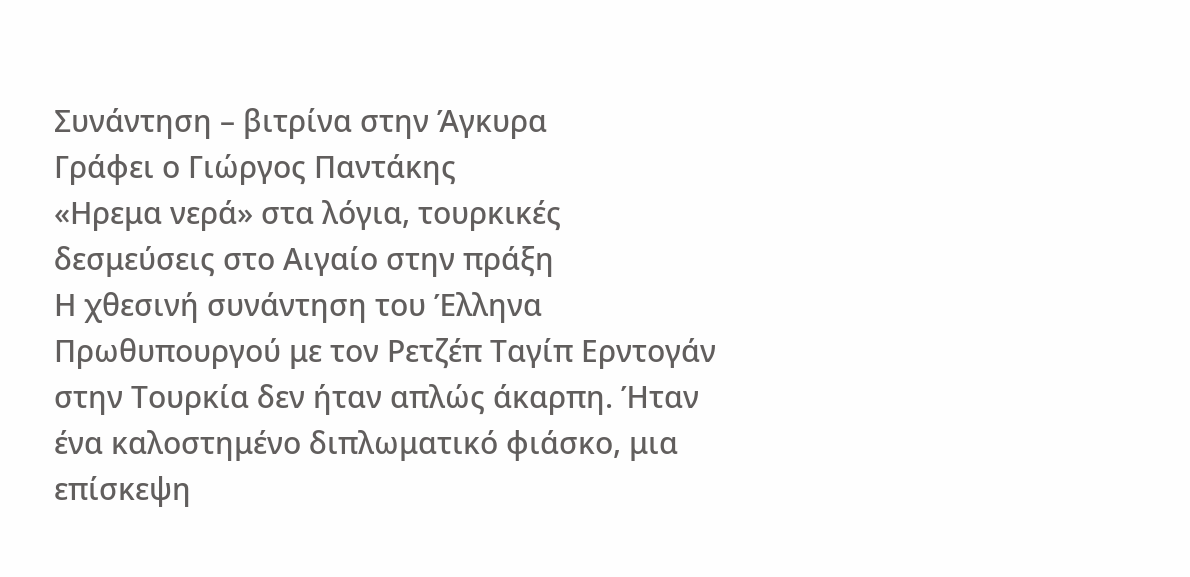Συνάντηση – βιτρίνα στην Άγκυρα
Γράφει ο Γιώργος Παντάκης
«Ηρεμα νερά» στα λόγια, τουρκικές δεσμεύσεις στο Αιγαίο στην πράξη
Η χθεσινή συνάντηση του Έλληνα Πρωθυπουργού με τον Ρετζέπ Ταγίπ Ερντογάν στην Τουρκία δεν ήταν απλώς άκαρπη. Ήταν ένα καλοστημένο διπλωματικό φιάσκο, μια επίσκεψη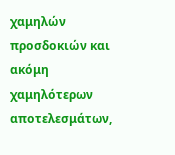χαμηλών προσδοκιών και ακόμη χαμηλότερων αποτελεσμάτων,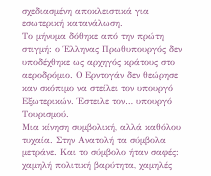σχεδιασμένη αποκλειστικά για εσωτερική κατανάλωση.
Το μήνυμα δόθηκε από την πρώτη στιγμή: ο Έλληνας Πρωθυπουργός δεν υποδέχθηκε ως αρχηγός κράτους στο αεροδρόμιο. Ο Ερντογάν δεν θεώρησε καν σκόπιμο να στείλει τον υπουργό Εξωτερικών. Έστειλε τον… υπουργό Τουρισμού.
Μια κίνηση συμβολική, αλλά καθόλου τυχαία. Στην Ανατολή τα σύμβολα μετράνε. Και το σύμβολο ήταν σαφές: χαμηλή πολιτική βαρύτητα, χαμηλές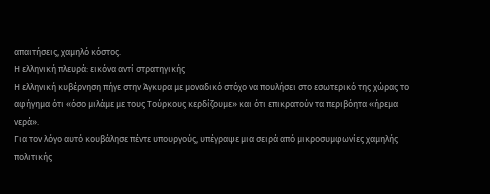απαιτήσεις, χαμηλό κόστος.
Η ελληνική πλευρά: εικόνα αντί στρατηγικής
Η ελληνική κυβέρνηση πήγε στην Άγκυρα με μοναδικό στόχο να πουλήσει στο εσωτερικό της χώρας το αφήγημα ότι «όσο μιλάμε με τους Τούρκους κερδίζουμε» και ότι επικρατούν τα περιβόητα «ήρεμα νερά».
Για τον λόγο αυτό κουβάλησε πέντε υπουργούς, υπέγραψε μια σειρά από μικροσυμφωνίες χαμηλής πολιτικής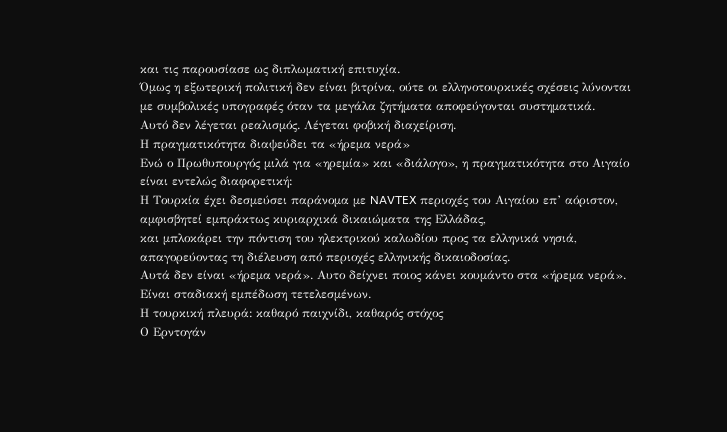και τις παρουσίασε ως διπλωματική επιτυχία.
Όμως η εξωτερική πολιτική δεν είναι βιτρίνα, ούτε οι ελληνοτουρκικές σχέσεις λύνονται με συμβολικές υπογραφές όταν τα μεγάλα ζητήματα αποφεύγονται συστηματικά.
Αυτό δεν λέγεται ρεαλισμός. Λέγεται φοβική διαχείριση.
Η πραγματικότητα διαψεύδει τα «ήρεμα νερά»
Ενώ ο Πρωθυπουργός μιλά για «ηρεμία» και «διάλογο», η πραγματικότητα στο Αιγαίο είναι εντελώς διαφορετική:
Η Τουρκία έχει δεσμεύσει παράνομα με NAVTEX περιοχές του Αιγαίου επ’ αόριστον, αμφισβητεί εμπράκτως κυριαρχικά δικαιώματα της Ελλάδας,
και μπλοκάρει την πόντιση του ηλεκτρικού καλωδίου προς τα ελληνικά νησιά, απαγορεύοντας τη διέλευση από περιοχές ελληνικής δικαιοδοσίας.
Αυτά δεν είναι «ήρεμα νερά». Αυτο δείχνει ποιος κάνει κουμάντο στα «ήρεμα νερά».
Είναι σταδιακή εμπέδωση τετελεσμένων.
Η τουρκική πλευρά: καθαρό παιχνίδι, καθαρός στόχος
Ο Ερντογάν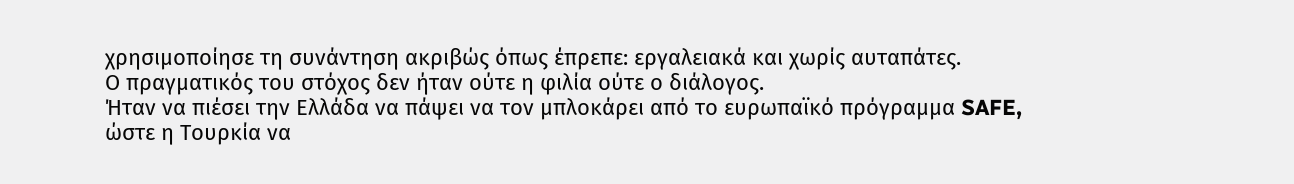χρησιμοποίησε τη συνάντηση ακριβώς όπως έπρεπε: εργαλειακά και χωρίς αυταπάτες.
Ο πραγματικός του στόχος δεν ήταν ούτε η φιλία ούτε ο διάλογος.
Ήταν να πιέσει την Ελλάδα να πάψει να τον μπλοκάρει από το ευρωπαϊκό πρόγραμμα SAFE, ώστε η Τουρκία να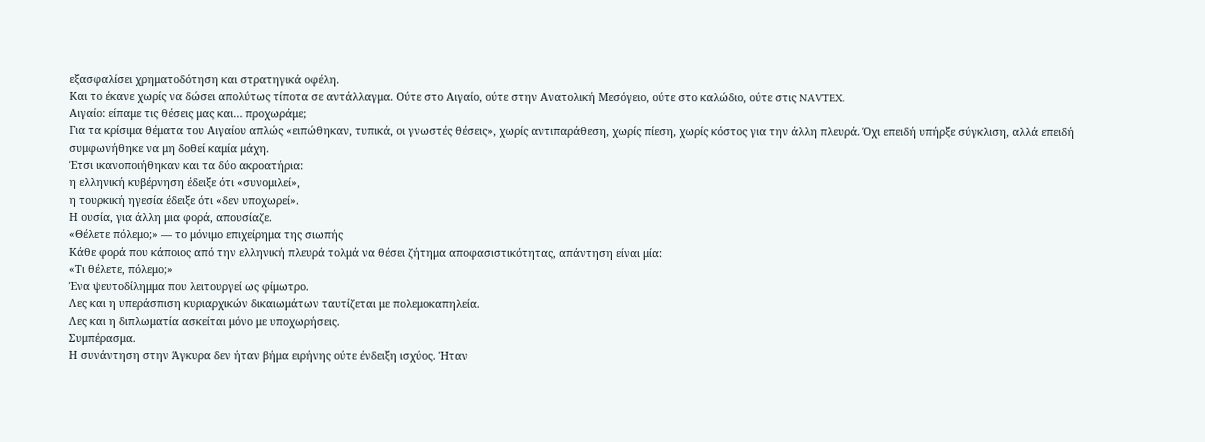εξασφαλίσει χρηματοδότηση και στρατηγικά οφέλη.
Και το έκανε χωρίς να δώσει απολύτως τίποτα σε αντάλλαγμα. Ούτε στο Αιγαίο, ούτε στην Ανατολική Μεσόγειο, ούτε στο καλώδιο, ούτε στις NAVTEX.
Αιγαίο: είπαμε τις θέσεις μας και… προχωράμε;
Για τα κρίσιμα θέματα του Αιγαίου απλώς «ειπώθηκαν, τυπικά, οι γνωστές θέσεις», χωρίς αντιπαράθεση, χωρίς πίεση, χωρίς κόστος για την άλλη πλευρά. Όχι επειδή υπήρξε σύγκλιση, αλλά επειδή συμφωνήθηκε να μη δοθεί καμία μάχη.
Έτσι ικανοποιήθηκαν και τα δύο ακροατήρια:
η ελληνική κυβέρνηση έδειξε ότι «συνομιλεί»,
η τουρκική ηγεσία έδειξε ότι «δεν υποχωρεί».
Η ουσία, για άλλη μια φορά, απουσίαζε.
«Θέλετε πόλεμο;» — το μόνιμο επιχείρημα της σιωπής
Κάθε φορά που κάποιος από την ελληνική πλευρά τολμά να θέσει ζήτημα αποφασιστικότητας, απάντηση είναι μία:
«Τι θέλετε, πόλεμο;»
Ένα ψευτοδίλημμα που λειτουργεί ως φίμωτρο.
Λες και η υπεράσπιση κυριαρχικών δικαιωμάτων ταυτίζεται με πολεμοκαπηλεία.
Λες και η διπλωματία ασκείται μόνο με υποχωρήσεις.
Συμπέρασμα.
Η συνάντηση στην Άγκυρα δεν ήταν βήμα ειρήνης ούτε ένδειξη ισχύος. Ήταν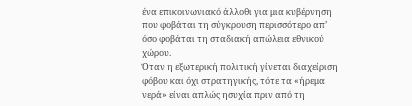ένα επικοινωνιακό άλλοθι για μια κυβέρνηση που φοβάται τη σύγκρουση περισσότερο απ’ όσο φοβάται τη σταδιακή απώλεια εθνικού χώρου.
Όταν η εξωτερική πολιτική γίνεται διαχείριση φόβου και όχι στρατηγικής, τότε τα «ήρεμα νερά» είναι απλώς ησυχία πριν από τη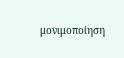μονιμοποίηση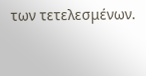των τετελεσμένων.